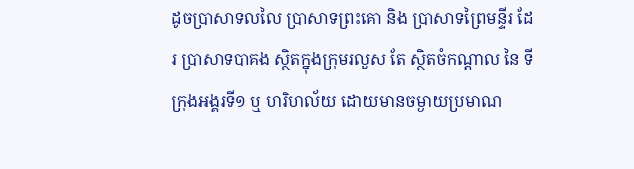ដូចប្រាសាទលលៃ ប្រាសាទព្រះគោ និង ប្រាសាទព្រៃមន្ទីរ ដែរ ប្រាសាទបាគង ស្ថិតក្នុងក្រុមរលួស តែ ស្ថិតចំកណ្តាល នៃ ទីក្រុងអង្គរទី១ ឬ ហរិហល័យ ដោយមានចម្ងាយប្រមាណ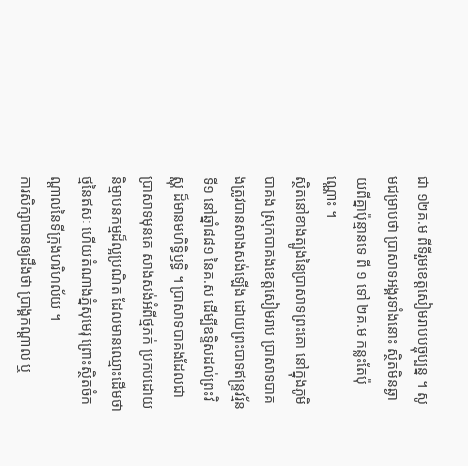ជា ១២គ.ម ពីទីរួមខេត្តសៀមរាបបច្ចុប្បន្ន ។ សូមជម្រាបថា ប្រាសាទអង្គរទាំងនោះ ស្ថិតមិនឆ្ងាយពីគ្នាប៉ុន្មានទេ ពី ១ ទៅ ២គ.ម កន្លះតែប៉ុណ្ណោះ ។
ស្ថិតនៅខាងត្បូងនៃប្រាសាទព្រះគោ នៅក្នុងភូមិបាគង ស្រុកបាគងខេត្តសៀមរាប ប្រាសាទបាគងត្រូវបានសាងសង់ឡើង ដោយព្រះបាទឥន្ទ្រវរ្ម័នទី១ នៅឆ្នាំ៨៨១ នៃគ.ស ដើម្បីឧទ្ទិសដល់ព្រះវិស្ណុ ដ៏មានមហិទ្ធិឫទ្ធិ ។ ប្រាសាទបាគងដែលជាប្រាសាទមុនគេ សាងសង់អំពីថ្មភក់ ប្រកបដោយនិម្មាបនកម្មដ៏ល្អប្រណិត ដែលមានឈ្មោះដើមថា ថ្មនៃឥសៈ ហើយតំណាងភ្នំសុមេរុ ព្រោះស្ថិតចំកណ្តាលនៃទីក្រុងហរិហល័យ ។
ការសិក្សាបានឲ្យដឹងថា ប្រាង្គកណ្តាល ឬ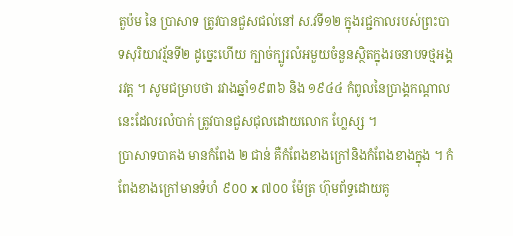តួប៉ម នៃ ប្រាសាទ ត្រូវបានជួសជល់នៅ ស.វទី១២ ក្នុងរជ្ជកាលរបស់ព្រះបាទសុរិយាវរ្ម័នទី២ ដូច្នេះហើយ ក្បាច់ក្បូរលំអមួយចំនួនស្ថិតក្នុងរចនាបទថ្មអង្គរវត្ត ។ សូមជម្រាបថា រវាងឆ្នាំ១៩៣៦ និង ១៩៤៤ កំពូលនៃប្រាង្គកណ្តាលនេះដែលរលំបាក់ ត្រូវបានជួសជុលដោយលោក ហ្លែស្ស ។
ប្រាសាទបាគង មានកំពែង ២ ជាន់ គឺកំពែងខាងក្រៅនិងកំពែងខាងក្នុង ។ កំពែងខាងក្រៅមានទំហំ ៩០០ x ៧០០ ម៉ែត្រ ហ៊ុមព័ទ្ធដោយគូ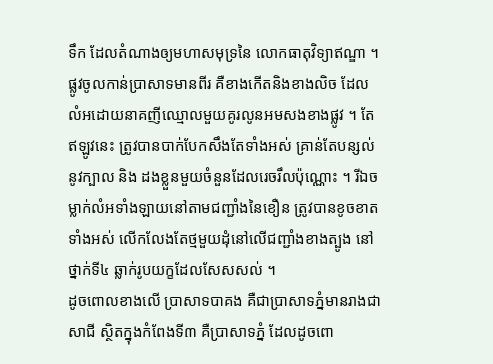ទឹក ដែលតំណាងឲ្យមហាសមុទ្រនៃ លោកធាតុវិទ្យាឥណ្ឌា ។ ផ្លូវចូលកាន់ប្រាសាទមានពីរ គឺខាងកើតនិងខាងលិច ដែលលំអដោយនាគញីឈ្មោលមួយគូរលូនអមសងខាងផ្លូវ ។ តែឥឡូវនេះ ត្រូវបានបាក់បែកសឹងតែទាំងអស់ គ្រាន់តែបន្សល់នូវក្បាល និង ដងខ្លួនមួយចំនួនដែលរេចរឹលប៉ុណ្ណោះ ។ រីឯចម្លាក់លំអទាំងឡាយនៅតាមជញ្ជាំងនៃខឿន ត្រូវបានខូចខាតទាំងអស់ លើកលែងតែថ្មមួយដុំនៅលើជញ្ជាំងខាងត្បូង នៅថ្នាក់ទី៤ ឆ្លាក់រូបយក្ខដែលសែសសល់ ។
ដូចពោលខាងលើ ប្រាសាទបាគង គឺជាប្រាសាទភ្នំមានរាងជាសាជី ស្ថិតក្នុងកំពែងទី៣ គឺប្រាសាទភ្នំ ដែលដូចពោ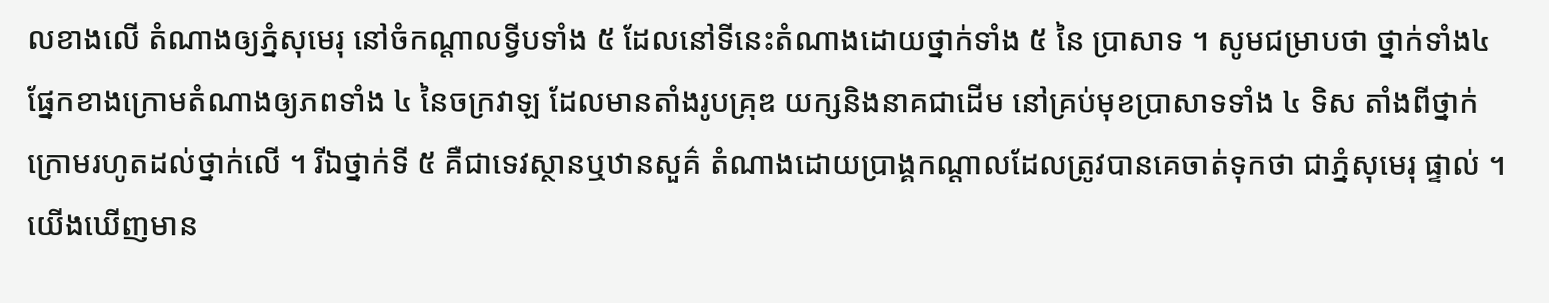លខាងលើ តំណាងឲ្យភ្នំសុមេរុ នៅចំកណ្តាលទ្វីបទាំង ៥ ដែលនៅទីនេះតំណាងដោយថ្នាក់ទាំង ៥ នៃ ប្រាសាទ ។ សូមជម្រាបថា ថ្នាក់ទាំង៤ ផ្នែកខាងក្រោមតំណាងឲ្យភពទាំង ៤ នៃចក្រវាឡ ដែលមានតាំងរូបគ្រុឌ យក្សនិងនាគជាដើម នៅគ្រប់មុខប្រាសាទទាំង ៤ ទិស តាំងពីថ្នាក់ក្រោមរហូតដល់ថ្នាក់លើ ។ រីឯថ្នាក់ទី ៥ គឺជាទេវស្ថានឬឋានសួគ៌ តំណាងដោយប្រាង្គកណ្តាលដែលត្រូវបានគេចាត់ទុកថា ជាភ្នំសុមេរុ ផ្ទាល់ ។
យើងឃើញមាន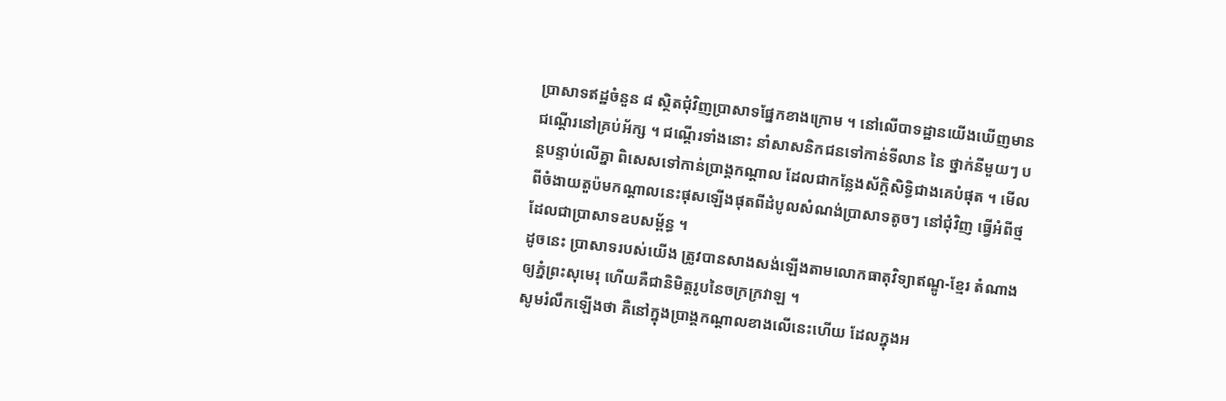ប្រាសាទឥដ្ឋចំនួន ៨ ស្ថិតជុំវិញប្រាសាទផ្នែកខាងក្រោម ។ នៅលើបាទដ្ឋានយើងឃើញមានជណ្តើរនៅគ្រប់អ័ក្ស ។ ជណ្តើរទាំងនោះ នាំសាសនិកជនទៅកាន់ទីលាន នៃ ថ្នាក់នីមួយៗ បន្តបន្ទាប់លើគ្នា ពិសេសទៅកាន់ប្រាង្គកណ្តាល ដែលជាកន្លែងស័ក្តិសិទ្ធិជាងគេបំផុត ។ មើលពីចំងាយតួប៉មកណ្តាលនេះផុសឡើងផុតពីដំបូលសំណង់ប្រាសាទតូចៗ នៅជុំវិញ ធ្វើអំពីថ្ម ដែលជាប្រាសាទឧបសម្ព័ន្ធ ។
ដូចនេះ ប្រាសាទរបស់យើង ត្រូវបានសាងសង់ឡើងតាមលោកធាតុវិទ្យាឥណ្ឌូ-ខ្មែរ តំណាងឲ្យភ្នំព្រះសុមេរុ ហើយគឺជានិមិត្តរូបនៃចក្រក្រវាឡ ។
សូមរំលឹកឡើងថា គឺនៅក្នុងប្រាង្គកណ្តាលខាងលើនេះហើយ ដែលក្នុងអ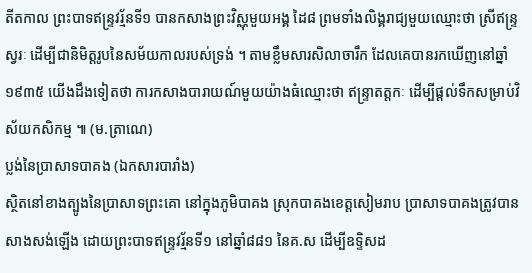តីតកាល ព្រះបាទឥន្ទ្រវរ្ម័នទី១ បានកសាងព្រះវិស្ណុមួយអង្គ ដៃ៨ ព្រមទាំងលិង្គរាជ្យមួយឈ្មោះថា ស្រីឥន្ទ្រស្វរៈ ដើម្បីជានិមិត្តរូបនៃសម័យកាលរបស់ទ្រង់ ។ តាមខ្លឹមសារសិលាចារឹក ដែលគេបានរកឃើញនៅឆ្នាំ១៩៣៥ យើងដឹងទៀតថា ការកសាងបារាយណ៍មួយយ៉ាងធំឈ្មោះថា ឥន្ទ្រាតត្តកៈ ដើម្បីផ្តល់ទឹកសម្រាប់វិស័យកសិកម្ម ៕ (ម.ត្រាណេ)
ប្លង់នៃប្រាសាទបាគង (ឯកសារបារាំង)
ស្ថិតនៅខាងត្បូងនៃប្រាសាទព្រះគោ នៅក្នុងភូមិបាគង ស្រុកបាគងខេត្តសៀមរាប ប្រាសាទបាគងត្រូវបានសាងសង់ឡើង ដោយព្រះបាទឥន្ទ្រវរ្ម័នទី១ នៅឆ្នាំ៨៨១ នៃគ.ស ដើម្បីឧទ្ទិសដ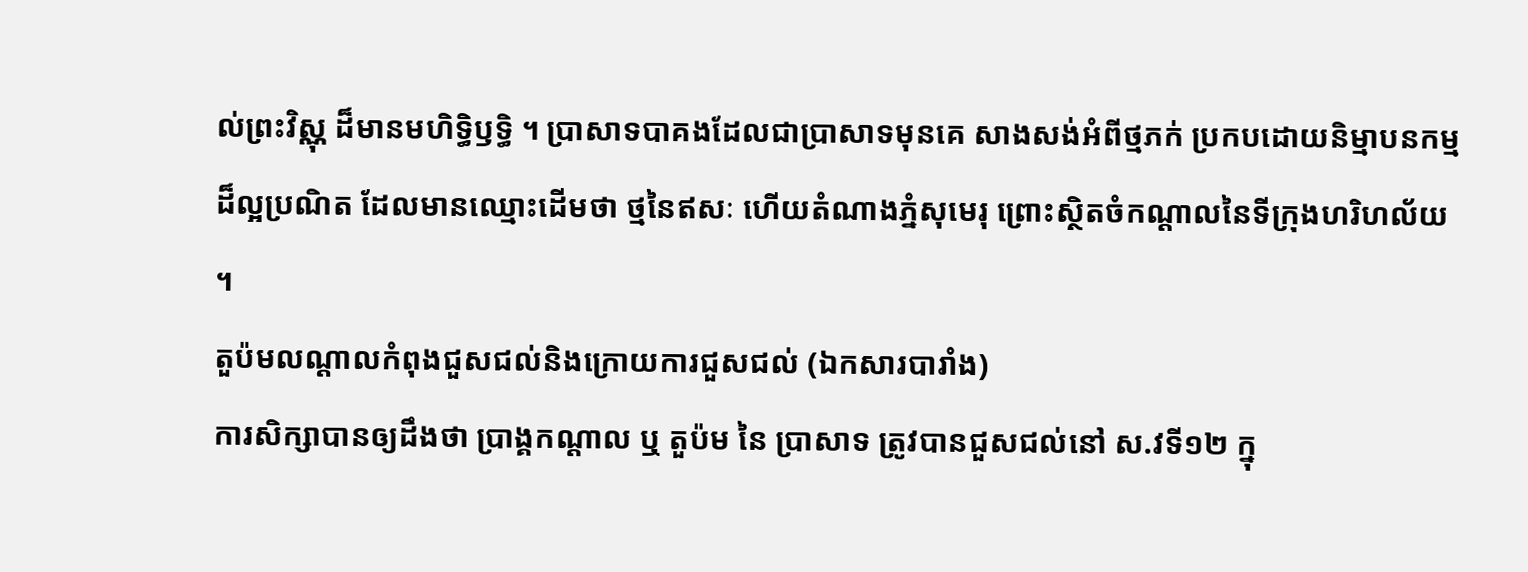ល់ព្រះវិស្ណុ ដ៏មានមហិទ្ធិឫទ្ធិ ។ ប្រាសាទបាគងដែលជាប្រាសាទមុនគេ សាងសង់អំពីថ្មភក់ ប្រកបដោយនិម្មាបនកម្មដ៏ល្អប្រណិត ដែលមានឈ្មោះដើមថា ថ្មនៃឥសៈ ហើយតំណាងភ្នំសុមេរុ ព្រោះស្ថិតចំកណ្តាលនៃទីក្រុងហរិហល័យ ។
តួប៉មលណ្តាលកំពុងជួសជល់និងក្រោយការជួសជល់ (ឯកសារបារាំង)
ការសិក្សាបានឲ្យដឹងថា ប្រាង្គកណ្តាល ឬ តួប៉ម នៃ ប្រាសាទ ត្រូវបានជួសជល់នៅ ស.វទី១២ ក្នុ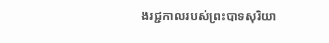ងរជ្ជកាលរបស់ព្រះបាទសុរិយា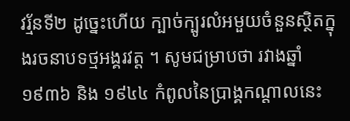វរ្ម័នទី២ ដូច្នេះហើយ ក្បាច់ក្បូរលំអមួយចំនួនស្ថិតក្នុងរចនាបទថ្មអង្គរវត្ត ។ សូមជម្រាបថា រវាងឆ្នាំ១៩៣៦ និង ១៩៤៤ កំពូលនៃប្រាង្គកណ្តាលនេះ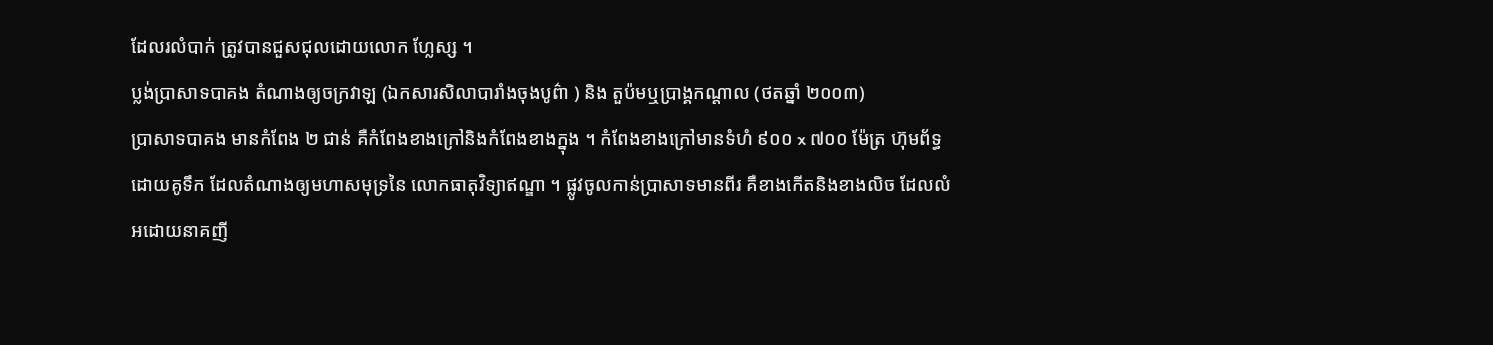ដែលរលំបាក់ ត្រូវបានជួសជុលដោយលោក ហ្លែស្ស ។
ប្លង់ប្រាសាទបាគង តំណាងឲ្យចក្រវាឡ (ឯកសារសិលាបារាំងចុងបូព៌ា ) និង តួប៉មឬប្រាង្គកណ្តាល (ថតឆ្នាំ ២០០៣)
ប្រាសាទបាគង មានកំពែង ២ ជាន់ គឺកំពែងខាងក្រៅនិងកំពែងខាងក្នុង ។ កំពែងខាងក្រៅមានទំហំ ៩០០ x ៧០០ ម៉ែត្រ ហ៊ុមព័ទ្ធដោយគូទឹក ដែលតំណាងឲ្យមហាសមុទ្រនៃ លោកធាតុវិទ្យាឥណ្ឌា ។ ផ្លូវចូលកាន់ប្រាសាទមានពីរ គឺខាងកើតនិងខាងលិច ដែលលំអដោយនាគញី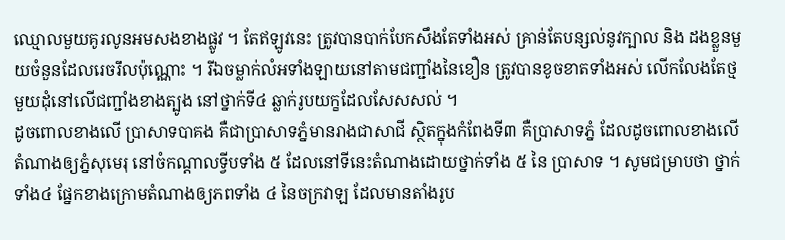ឈ្មោលមួយគូរលូនអមសងខាងផ្លូវ ។ តែឥឡូវនេះ ត្រូវបានបាក់បែកសឹងតែទាំងអស់ គ្រាន់តែបន្សល់នូវក្បាល និង ដងខ្លួនមួយចំនួនដែលរេចរឹលប៉ុណ្ណោះ ។ រីឯចម្លាក់លំអទាំងឡាយនៅតាមជញ្ជាំងនៃខឿន ត្រូវបានខូចខាតទាំងអស់ លើកលែងតែថ្មមួយដុំនៅលើជញ្ជាំងខាងត្បូង នៅថ្នាក់ទី៤ ឆ្លាក់រូបយក្ខដែលសែសសល់ ។
ដូចពោលខាងលើ ប្រាសាទបាគង គឺជាប្រាសាទភ្នំមានរាងជាសាជី ស្ថិតក្នុងកំពែងទី៣ គឺប្រាសាទភ្នំ ដែលដូចពោលខាងលើ តំណាងឲ្យភ្នំសុមេរុ នៅចំកណ្តាលទ្វីបទាំង ៥ ដែលនៅទីនេះតំណាងដោយថ្នាក់ទាំង ៥ នៃ ប្រាសាទ ។ សូមជម្រាបថា ថ្នាក់ទាំង៤ ផ្នែកខាងក្រោមតំណាងឲ្យភពទាំង ៤ នៃចក្រវាឡ ដែលមានតាំងរូប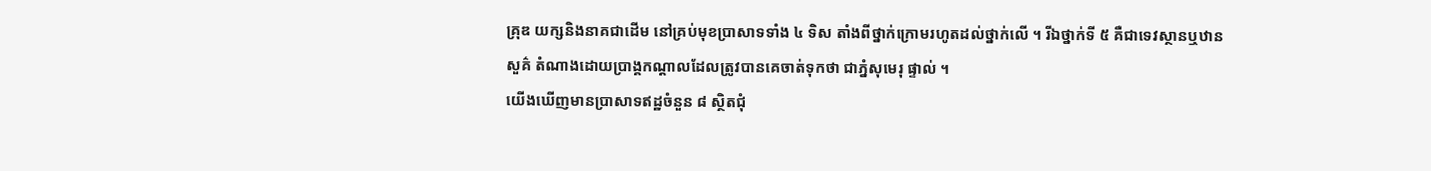គ្រុឌ យក្សនិងនាគជាដើម នៅគ្រប់មុខប្រាសាទទាំង ៤ ទិស តាំងពីថ្នាក់ក្រោមរហូតដល់ថ្នាក់លើ ។ រីឯថ្នាក់ទី ៥ គឺជាទេវស្ថានឬឋានសួគ៌ តំណាងដោយប្រាង្គកណ្តាលដែលត្រូវបានគេចាត់ទុកថា ជាភ្នំសុមេរុ ផ្ទាល់ ។
យើងឃើញមានប្រាសាទឥដ្ឋចំនួន ៨ ស្ថិតជុំ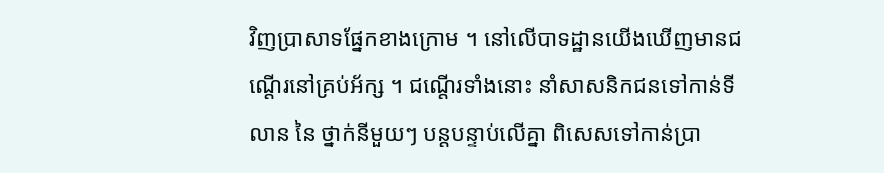វិញប្រាសាទផ្នែកខាងក្រោម ។ នៅលើបាទដ្ឋានយើងឃើញមានជណ្តើរនៅគ្រប់អ័ក្ស ។ ជណ្តើរទាំងនោះ នាំសាសនិកជនទៅកាន់ទីលាន នៃ ថ្នាក់នីមួយៗ បន្តបន្ទាប់លើគ្នា ពិសេសទៅកាន់ប្រា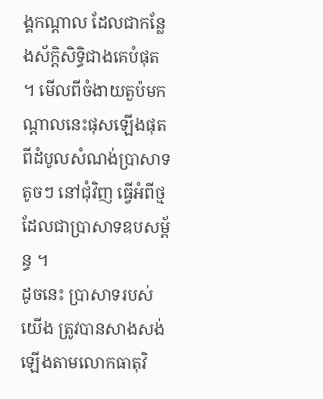ង្គកណ្តាល ដែលជាកន្លែងស័ក្តិសិទ្ធិជាងគេបំផុត ។ មើលពីចំងាយតួប៉មកណ្តាលនេះផុសឡើងផុតពីដំបូលសំណង់ប្រាសាទតូចៗ នៅជុំវិញ ធ្វើអំពីថ្ម ដែលជាប្រាសាទឧបសម្ព័ន្ធ ។
ដូចនេះ ប្រាសាទរបស់យើង ត្រូវបានសាងសង់ឡើងតាមលោកធាតុវិ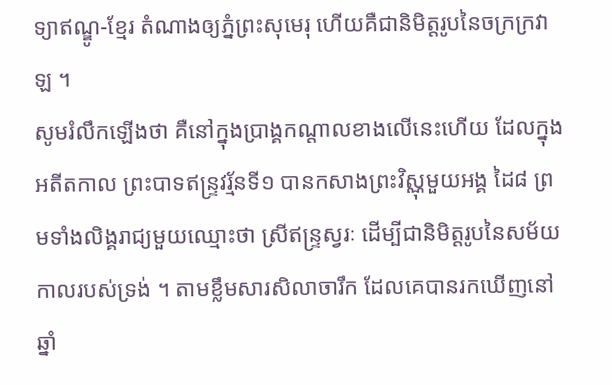ទ្យាឥណ្ឌូ-ខ្មែរ តំណាងឲ្យភ្នំព្រះសុមេរុ ហើយគឺជានិមិត្តរូបនៃចក្រក្រវាឡ ។
សូមរំលឹកឡើងថា គឺនៅក្នុងប្រាង្គកណ្តាលខាងលើនេះហើយ ដែលក្នុងអតីតកាល ព្រះបាទឥន្ទ្រវរ្ម័នទី១ បានកសាងព្រះវិស្ណុមួយអង្គ ដៃ៨ ព្រមទាំងលិង្គរាជ្យមួយឈ្មោះថា ស្រីឥន្ទ្រស្វរៈ ដើម្បីជានិមិត្តរូបនៃសម័យកាលរបស់ទ្រង់ ។ តាមខ្លឹមសារសិលាចារឹក ដែលគេបានរកឃើញនៅឆ្នាំ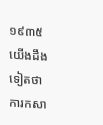១៩៣៥ យើងដឹងទៀតថា ការកសា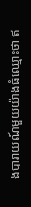ងបារាយណ៍មួយយ៉ាងធំឈ្មោះថា ឥ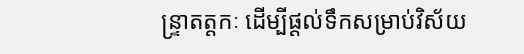ន្ទ្រាតត្តកៈ ដើម្បីផ្តល់ទឹកសម្រាប់វិស័យ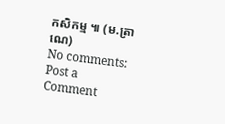កសិកម្ម ៕ (ម.ត្រាណេ)
No comments:
Post a Comment